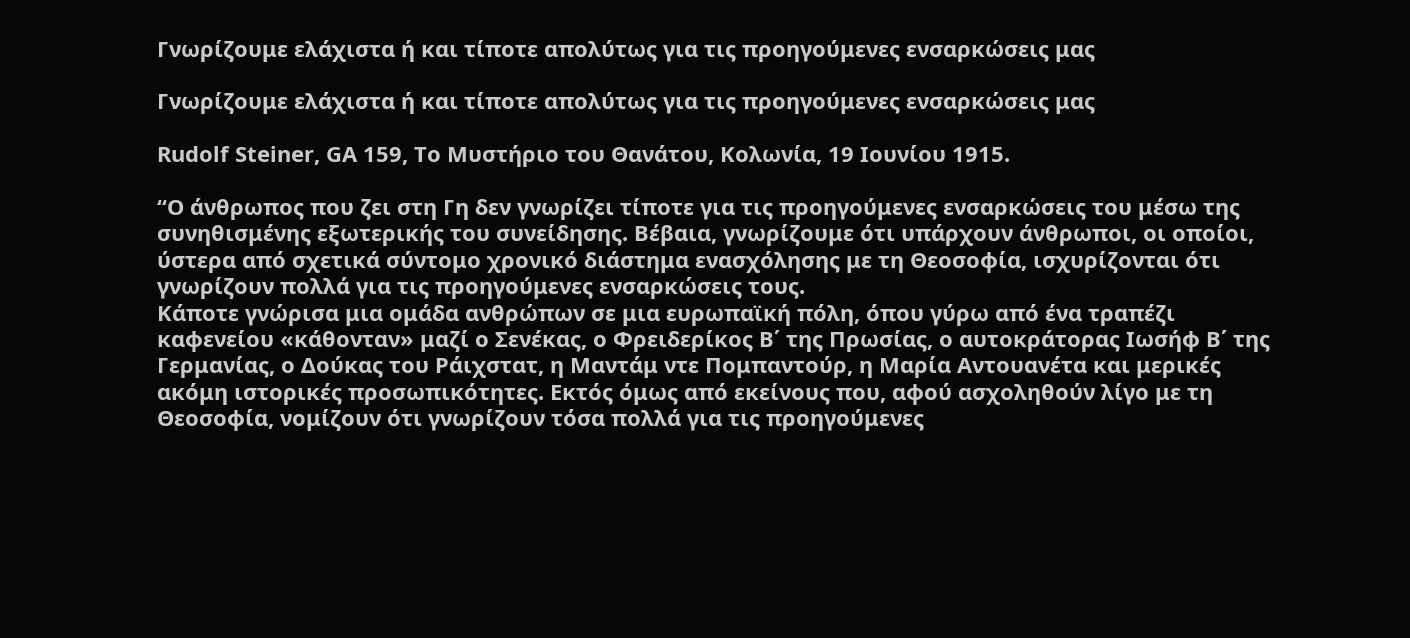Γνωρίζουμε ελάχιστα ή και τίποτε απολύτως για τις προηγούμενες ενσαρκώσεις μας

Γνωρίζουμε ελάχιστα ή και τίποτε απολύτως για τις προηγούμενες ενσαρκώσεις μας

Rudolf Steiner, GA 159, Το Μυστήριο του Θανάτου, Κολωνία, 19 Ιουνίου 1915.

“Ο άνθρωπος που ζει στη Γη δεν γνωρίζει τίποτε για τις προηγούμενες ενσαρκώσεις του μέσω της συνηθισμένης εξωτερικής του συνείδησης. Βέβαια, γνωρίζουμε ότι υπάρχουν άνθρωποι, οι οποίοι, ύστερα από σχετικά σύντομο χρονικό διάστημα ενασχόλησης με τη Θεοσοφία, ισχυρίζονται ότι γνωρίζουν πολλά για τις προηγούμενες ενσαρκώσεις τους.
Κάποτε γνώρισα μια ομάδα ανθρώπων σε μια ευρωπαϊκή πόλη, όπου γύρω από ένα τραπέζι καφενείου «κάθονταν» μαζί ο Σενέκας, ο Φρειδερίκος Β΄ της Πρωσίας, ο αυτοκράτορας Ιωσήφ Β΄ της Γερμανίας, ο Δούκας του Ράιχστατ, η Μαντάμ ντε Πομπαντούρ, η Μαρία Αντουανέτα και μερικές ακόμη ιστορικές προσωπικότητες. Εκτός όμως από εκείνους που, αφού ασχοληθούν λίγο με τη Θεοσοφία, νομίζουν ότι γνωρίζουν τόσα πολλά για τις προηγούμενες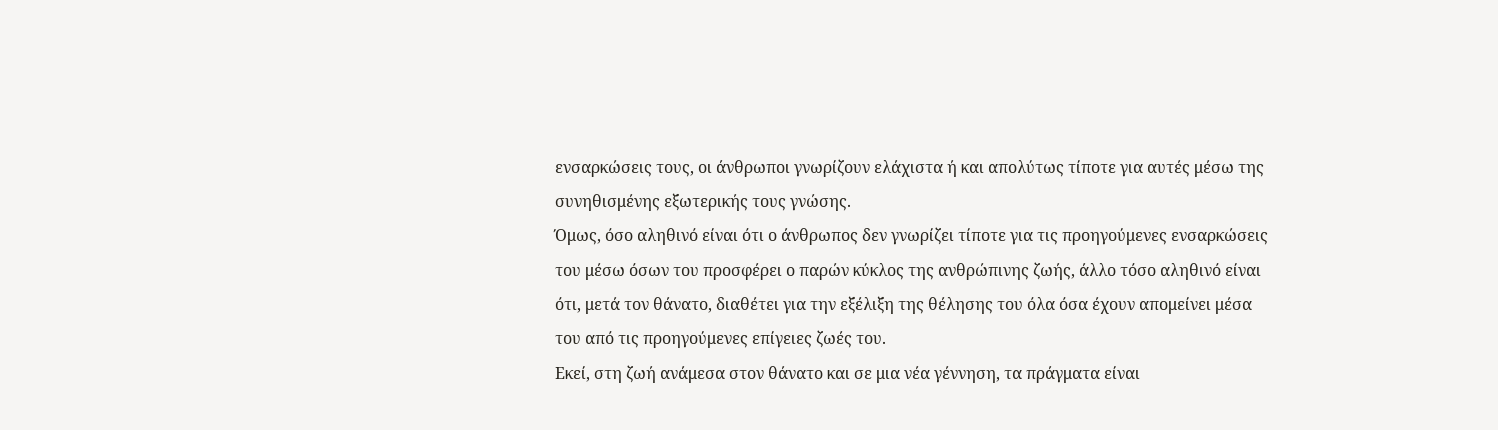ενσαρκώσεις τους, οι άνθρωποι γνωρίζουν ελάχιστα ή και απολύτως τίποτε για αυτές μέσω της συνηθισμένης εξωτερικής τους γνώσης.
Όμως, όσο αληθινό είναι ότι ο άνθρωπος δεν γνωρίζει τίποτε για τις προηγούμενες ενσαρκώσεις του μέσω όσων του προσφέρει ο παρών κύκλος της ανθρώπινης ζωής, άλλο τόσο αληθινό είναι ότι, μετά τον θάνατο, διαθέτει για την εξέλιξη της θέλησης του όλα όσα έχουν απομείνει μέσα του από τις προηγούμενες επίγειες ζωές του.
Εκεί, στη ζωή ανάμεσα στον θάνατο και σε μια νέα γέννηση, τα πράγματα είναι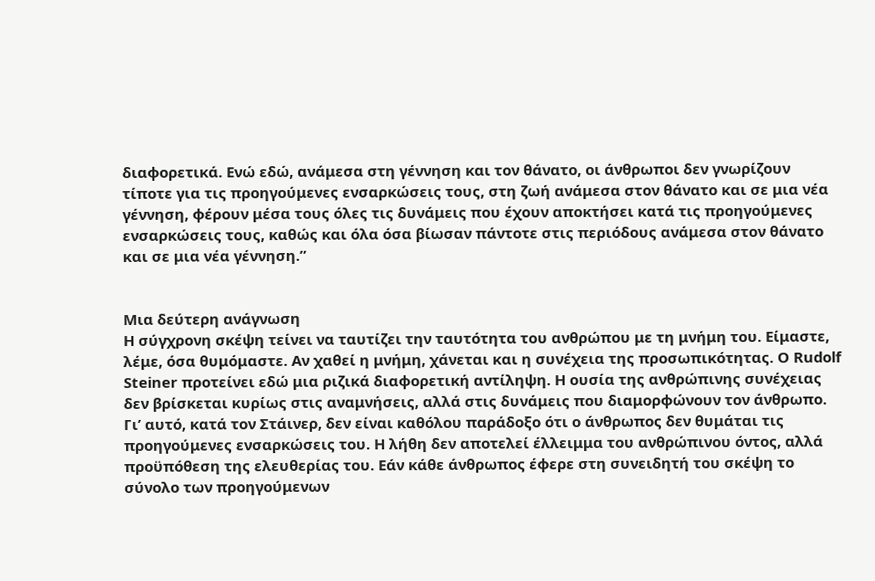διαφορετικά. Ενώ εδώ, ανάμεσα στη γέννηση και τον θάνατο, οι άνθρωποι δεν γνωρίζουν τίποτε για τις προηγούμενες ενσαρκώσεις τους, στη ζωή ανάμεσα στον θάνατο και σε μια νέα γέννηση, φέρουν μέσα τους όλες τις δυνάμεις που έχουν αποκτήσει κατά τις προηγούμενες ενσαρκώσεις τους, καθώς και όλα όσα βίωσαν πάντοτε στις περιόδους ανάμεσα στον θάνατο και σε μια νέα γέννηση.”


Μια δεύτερη ανάγνωση
Η σύγχρονη σκέψη τείνει να ταυτίζει την ταυτότητα του ανθρώπου με τη μνήμη του. Είμαστε, λέμε, όσα θυμόμαστε. Αν χαθεί η μνήμη, χάνεται και η συνέχεια της προσωπικότητας. Ο Rudolf Steiner προτείνει εδώ μια ριζικά διαφορετική αντίληψη. Η ουσία της ανθρώπινης συνέχειας δεν βρίσκεται κυρίως στις αναμνήσεις, αλλά στις δυνάμεις που διαμορφώνουν τον άνθρωπο.
Γι’ αυτό, κατά τον Στάινερ, δεν είναι καθόλου παράδοξο ότι ο άνθρωπος δεν θυμάται τις προηγούμενες ενσαρκώσεις του. Η λήθη δεν αποτελεί έλλειμμα του ανθρώπινου όντος, αλλά προϋπόθεση της ελευθερίας του. Εάν κάθε άνθρωπος έφερε στη συνειδητή του σκέψη το σύνολο των προηγούμενων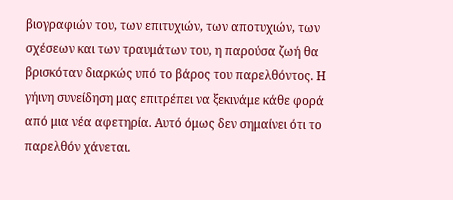βιογραφιών του, των επιτυχιών, των αποτυχιών, των σχέσεων και των τραυμάτων του, η παρούσα ζωή θα βρισκόταν διαρκώς υπό το βάρος του παρελθόντος. Η γήινη συνείδηση μας επιτρέπει να ξεκινάμε κάθε φορά από μια νέα αφετηρία. Αυτό όμως δεν σημαίνει ότι το παρελθόν χάνεται.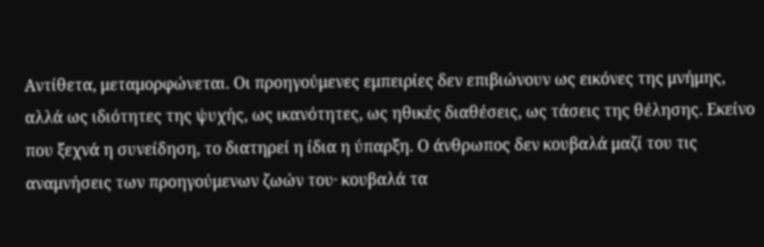Αντίθετα, μεταμορφώνεται. Οι προηγούμενες εμπειρίες δεν επιβιώνουν ως εικόνες της μνήμης, αλλά ως ιδιότητες της ψυχής, ως ικανότητες, ως ηθικές διαθέσεις, ως τάσεις της θέλησης. Εκείνο που ξεχνά η συνείδηση, το διατηρεί η ίδια η ύπαρξη. Ο άνθρωπος δεν κουβαλά μαζί του τις αναμνήσεις των προηγούμενων ζωών του· κουβαλά τα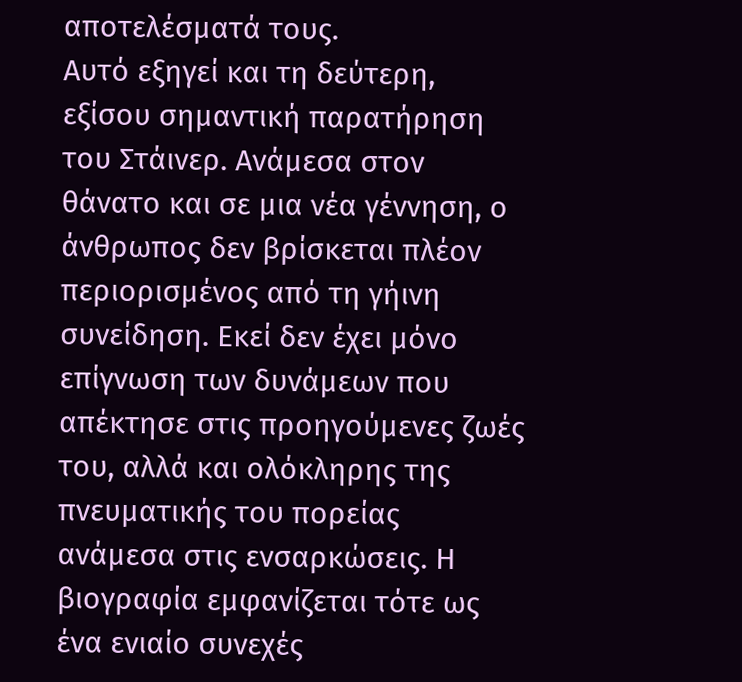αποτελέσματά τους.
Αυτό εξηγεί και τη δεύτερη, εξίσου σημαντική παρατήρηση του Στάινερ. Ανάμεσα στον θάνατο και σε μια νέα γέννηση, ο άνθρωπος δεν βρίσκεται πλέον περιορισμένος από τη γήινη συνείδηση. Εκεί δεν έχει μόνο επίγνωση των δυνάμεων που απέκτησε στις προηγούμενες ζωές του, αλλά και ολόκληρης της πνευματικής του πορείας ανάμεσα στις ενσαρκώσεις. Η βιογραφία εμφανίζεται τότε ως ένα ενιαίο συνεχές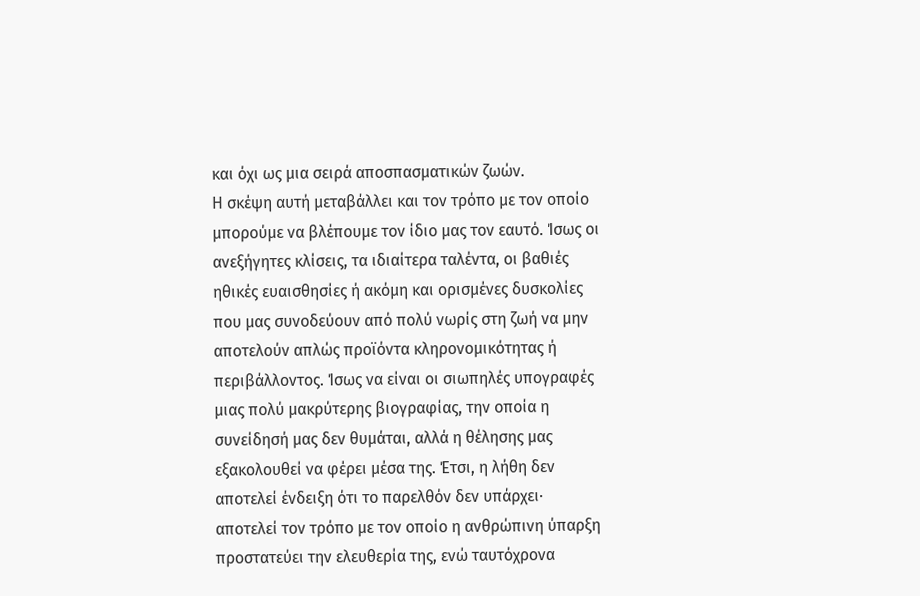και όχι ως μια σειρά αποσπασματικών ζωών.
Η σκέψη αυτή μεταβάλλει και τον τρόπο με τον οποίο μπορούμε να βλέπουμε τον ίδιο μας τον εαυτό. Ίσως οι ανεξήγητες κλίσεις, τα ιδιαίτερα ταλέντα, οι βαθιές ηθικές ευαισθησίες ή ακόμη και ορισμένες δυσκολίες που μας συνοδεύουν από πολύ νωρίς στη ζωή να μην αποτελούν απλώς προϊόντα κληρονομικότητας ή περιβάλλοντος. Ίσως να είναι οι σιωπηλές υπογραφές μιας πολύ μακρύτερης βιογραφίας, την οποία η συνείδησή μας δεν θυμάται, αλλά η θέλησης μας εξακολουθεί να φέρει μέσα της. Έτσι, η λήθη δεν αποτελεί ένδειξη ότι το παρελθόν δεν υπάρχει· αποτελεί τον τρόπο με τον οποίο η ανθρώπινη ύπαρξη προστατεύει την ελευθερία της, ενώ ταυτόχρονα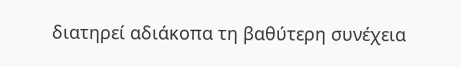διατηρεί αδιάκοπα τη βαθύτερη συνέχεια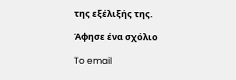της εξέλιξής της.

Άφησε ένα σχόλιο

To email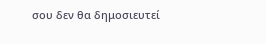σου δεν θα δημοσιευτεί